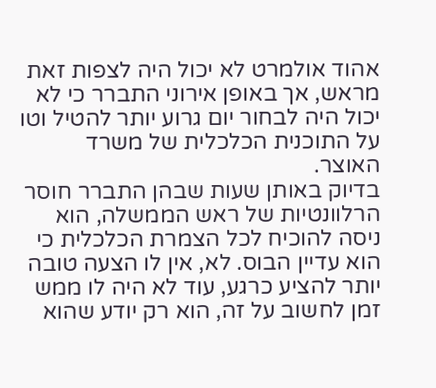אהוד אולמרט לא יכול היה לצפות זאת מראש, אך באופן אירוני התברר כי לא יכול היה לבחור יום גרוע יותר להטיל וטו על התוכנית הכלכלית של משרד האוצר.
בדיוק באותן שעות שבהן התברר חוסר הרלוונטיות של ראש הממשלה, הוא ניסה להוכיח לכל הצמרת הכלכלית כי הוא עדיין הבוס. לא, אין לו הצעה טובה יותר להציע כרגע, עוד לא היה לו ממש זמן לחשוב על זה, הוא רק יודע שהוא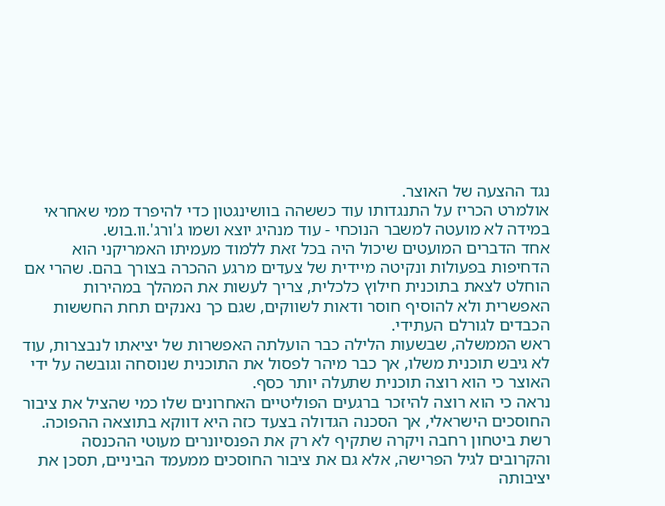נגד ההצעה של האוצר.
אולמרט הכריז על התנגדותו עוד כששהה בוושינגטון כדי להיפרד ממי שאחראי במידה לא מועטה למשבר הנוכחי - עוד מנהיג יוצא ושמו ג'ורג'.וו.בוש.
אחד הדברים המועטים שיכול היה בכל זאת ללמוד מעמיתו האמריקני הוא הדחיפות בפעולות ונקיטה מיידית של צעדים מרגע ההכרה בצורך בהם. שהרי אם הוחלט לצאת בתוכנית חילוץ כלכלית, צריך לעשות את המהלך במהירות האפשרית ולא להוסיף חוסר ודאות לשווקים, שגם כך נאנקים תחת החששות הכבדים לגורלם העתידי.
ראש הממשלה, שבשעות הלילה כבר הועלתה האפשרות של יציאתו לנבצרות, עוד לא גיבש תוכנית משלו, אך כבר מיהר לפסול את התוכנית שנוסחה וגובשה על ידי האוצר כי הוא רוצה תוכנית שתעלה יותר כסף.
נראה כי הוא רוצה להיזכר ברגעים הפוליטיים האחרונים שלו כמי שהציל את ציבור החוסכים הישראלי, אך הסכנה הגדולה בצעד כזה היא דווקא בתוצאה ההפוכה.
רשת ביטחון רחבה ויקרה שתקיף לא רק את הפנסיונרים מעוטי ההכנסה והקרובים לגיל הפרישה, אלא גם את ציבור החוסכים ממעמד הביניים, תסכן את יציבותה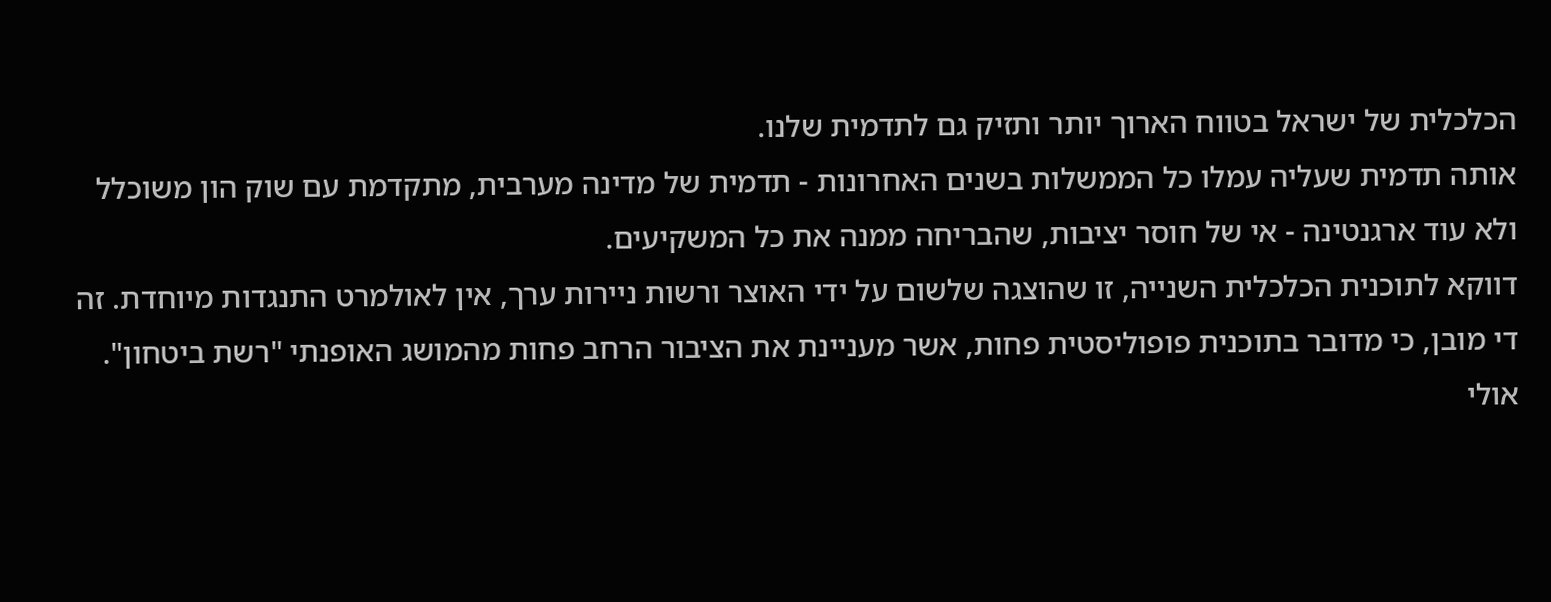הכלכלית של ישראל בטווח הארוך יותר ותזיק גם לתדמית שלנו.
אותה תדמית שעליה עמלו כל הממשלות בשנים האחרונות - תדמית של מדינה מערבית, מתקדמת עם שוק הון משוכלל ולא עוד ארגנטינה - אי של חוסר יציבות, שהבריחה ממנה את כל המשקיעים.
דווקא לתוכנית הכלכלית השנייה, זו שהוצגה שלשום על ידי האוצר ורשות ניירות ערך, אין לאולמרט התנגדות מיוחדת. זה די מובן, כי מדובר בתוכנית פופוליסטית פחות, אשר מעניינת את הציבור הרחב פחות מהמושג האופנתי "רשת ביטחון". אולי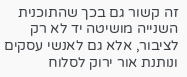זה קשור גם בכך שהתוכנית השנייה מושיטה יד לא רק לציבור, אלא גם לאנשי עסקים ונותנת אור ירוק לסלוח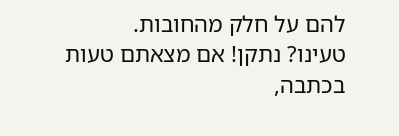להם על חלק מהחובות.
טעינו? נתקן! אם מצאתם טעות בכתבה,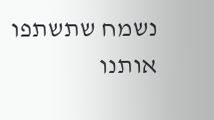נשמח שתשתפו אותנו